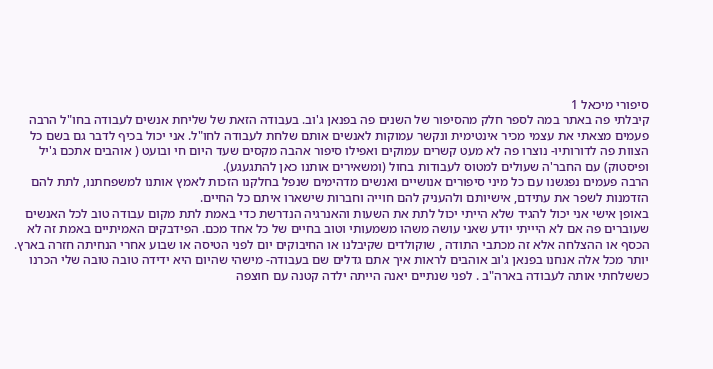סיפורי מיכאל 1
קיבלתי פה באתר במה לספר חלק מהסיפור של השנים פה בפנאן ג'וב. בעבודה הזאת של שליחת אנשים לעבודה בחו"ל הרבה פעמים מצאתי את עצמי מכיר אינטימית ונקשר עמוקות לאנשים אותם שלחת לעבודה לחו"ל. אני יכול בכיף לדבר גם בשם כל הצוות פה לדורותיו- נוצרו פה לא מעט קשרים עמוקים ואפילו סיפור אהבה מקסים שעד היום חי ובועט ( אוהבים אתכם ג'יל ופיסטוק) עם החבר'ה שעולים למטוס לעבודות בחול (ומשאירים אותנו כאן להתגעגע).
הרבה פעמים נפגשנו עם כל מיני סיפורים אנושיים ואנשים מדהימים שנפל בחלקנו הזכות לאמץ אותנו למשפחתנו, לתת להם הזדמנות לשפר את עתידם, אישיותם ולהעניק להם חוייה וחברות שישארו איתם כל החיים.
באופן אישי אני יכול להגיד שלא הייתי יכול לתת את השעות והאנרגיה הנדרשת כדי באמת לתת מקום עבודה טוב לכל האנשים שעוברים פה אם לא היייתי יודע שאני עושה משהו משמעותי וטוב בחיים של כל אחד מכם. הפידבקים האמיתיים באמת זה לא הכסף או ההצלחה אלא זה מכתבי התודה , שוקולדים שקיבלנו או החיבוקים יום לפני הטיסה או שבוע אחרי הנחיתה חזרה בארץ.
יותר מכל אלה אנחנו בפנאן ג'וב אוהבים לראות איך אתם גדלים שם בעבודה- מישהי שהיום היא ידידה טובה טובה שלי הכרנו כששלחתי אותה לעבודה בארה"ב . לפני שנתיים יאנה הייתה ילדה קטנה עם חוצפה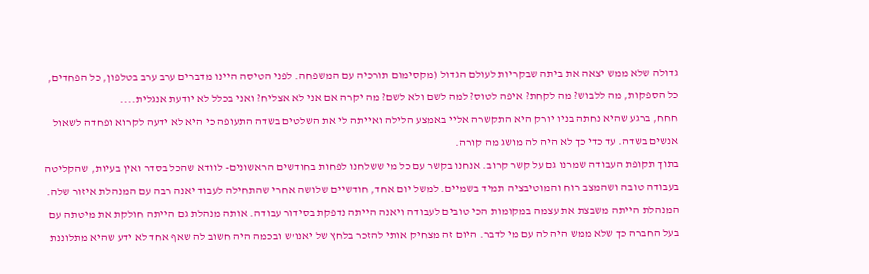גדולה שלא ממש יצאה את ביתה שבקריות לעולם הגדול (מקסימום תורכיה עם המשפחה. לפני הטיסה היינו מדברים ערב ערב בטלפון, כל הפחדים, כל הספקות, מה ללבוש? מה לקחת? איפה לטוס? למה לשם ולא לשם? מה יקרה אם אני לא אצליח? ואני בכלל לא יודעת אנגלית....
חחח, ברגע שהיא נחתה בניו יורק היא התקשרה אליי באמצע הלילה ואייתה לי את השלטים בשדה התעופה כי היא לא ידעה לקרוא ופחדה לשאול אנשים בשדה. עד כדי כך לא היה לה מושג מה קורה.
בתוך תקופת העבודה שמרנו גם על קשר קרוב. אנחנו בקשר עם כל מי ששלחנו לפחות בחודשים הראשונים- לוודא שהכל בסדר ואין בעיות, שהקליטה בעבודה טובה ושהמצב רוח והמוטיבציה תמיד בשמיים. למשל יום אחד, חודשיים שלושה אחרי שהתחילה לעבוד יאנה רבה עם המנהלת איזור שלה. המנהלת הייתה משבצת את עצמה במקומות הכי טובים לעבודה ויאנה הייתה נדפקת בסידור עבודה. אותה מנהלת גם הייתה חולקת את מיטתה עם בעל החברה כך שלא ממש היה לה עם מי לדבר. היום זה מצחיק אותי להזכר בלחץ של יאנו'ש ובכמה היה חשוב לה שאף אחד לא ידע שהיא מתלוננת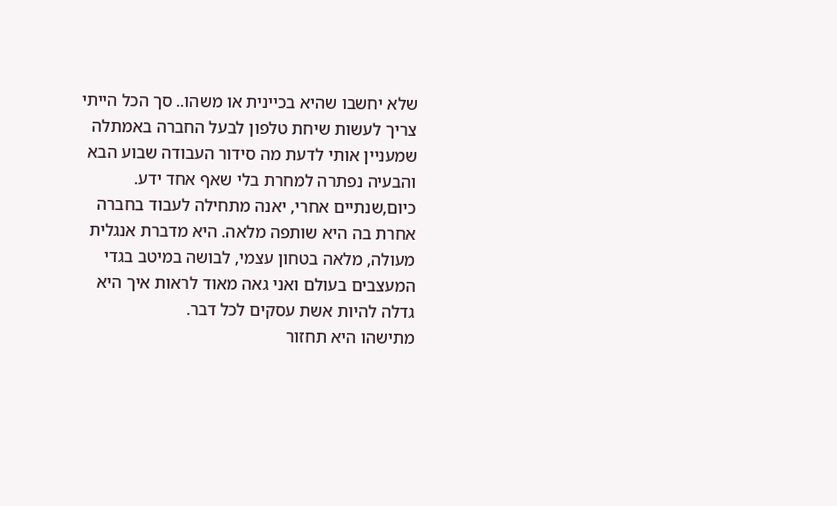שלא יחשבו שהיא בכיינית או משהו.. סך הכל הייתי צריך לעשות שיחת טלפון לבעל החברה באמתלה שמעניין אותי לדעת מה סידור העבודה שבוע הבא והבעיה נפתרה למחרת בלי שאף אחד ידע.
כיום,שנתיים אחרי, יאנה מתחילה לעבוד בחברה אחרת בה היא שותפה מלאה. היא מדברת אנגלית מעולה, מלאה בטחון עצמי, לבושה במיטב בגדי המעצבים בעולם ואני גאה מאוד לראות איך היא גדלה להיות אשת עסקים לכל דבר.
מתישהו היא תחזור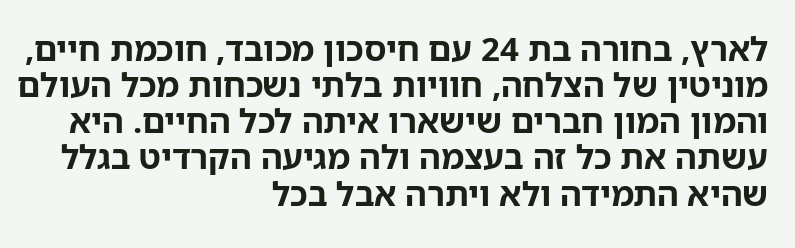לארץ, בחורה בת 24 עם חיסכון מכובד, חוכמת חיים, מוניטין של הצלחה, חוויות בלתי נשכחות מכל העולם והמון המון חברים שישארו איתה לכל החיים. היא עשתה את כל זה בעצמה ולה מגיעה הקרדיט בגלל שהיא התמידה ולא ויתרה אבל בכל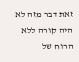זאת דבר מזה לא היה קורה ללא הרוח של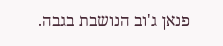פנאן ג'וב הנושבת בגבה.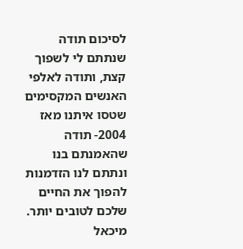לסיכום תודה שנתתם לי לשפוך קצת, ותודה לאלפי האנשים המקסימים שטסו איתנו מאז 2004- תודה שהאמנתם בנו ונתתם לנו הזדמנות להפוך את החיים שלכם לטובים יותר.
מיכאל